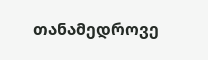თანამედროვე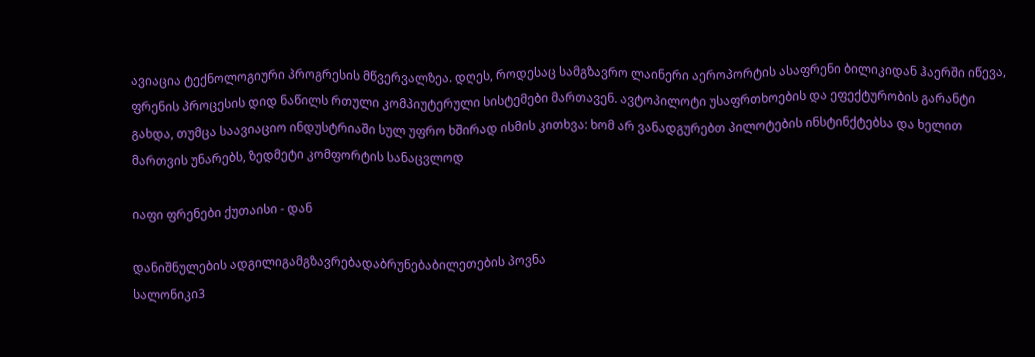ავიაცია ტექნოლოგიური პროგრესის მწვერვალზეა. დღეს, როდესაც სამგზავრო ლაინერი აეროპორტის ასაფრენი ბილიკიდან ჰაერში იწევა, ფრენის პროცესის დიდ ნაწილს რთული კომპიუტერული სისტემები მართავენ. ავტოპილოტი უსაფრთხოების და ეფექტურობის გარანტი გახდა, თუმცა საავიაციო ინდუსტრიაში სულ უფრო ხშირად ისმის კითხვა: ხომ არ ვანადგურებთ პილოტების ინსტინქტებსა და ხელით მართვის უნარებს, ზედმეტი კომფორტის სანაცვლოდ

იაფი ფრენები ქუთაისი - დან

დანიშნულების ადგილიგამგზავრებადაბრუნებაბილეთების პოვნა
სალონიკი3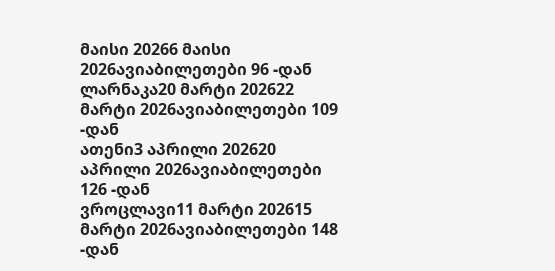მაისი 20266 მაისი 2026ავიაბილეთები 96 -დან
ლარნაკა20 მარტი 202622 მარტი 2026ავიაბილეთები 109 -დან
ათენი3 აპრილი 202620 აპრილი 2026ავიაბილეთები 126 -დან
ვროცლავი11 მარტი 202615 მარტი 2026ავიაბილეთები 148 -დან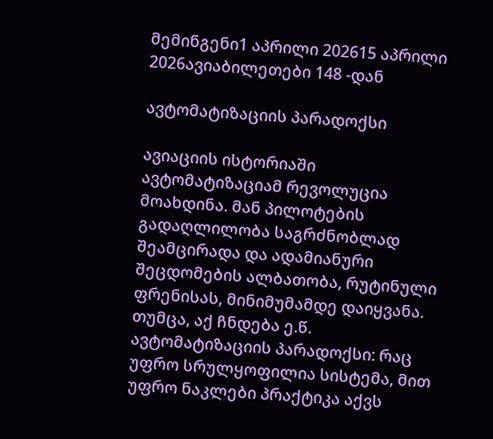მემინგენი1 აპრილი 202615 აპრილი 2026ავიაბილეთები 148 -დან

ავტომატიზაციის პარადოქსი

ავიაციის ისტორიაში ავტომატიზაციამ რევოლუცია მოახდინა. მან პილოტების გადაღლილობა საგრძნობლად შეამცირადა და ადამიანური შეცდომების ალბათობა, რუტინული ფრენისას, მინიმუმამდე დაიყვანა. თუმცა, აქ ჩნდება ე.წ. ავტომატიზაციის პარადოქსი: რაც უფრო სრულყოფილია სისტემა, მით უფრო ნაკლები პრაქტიკა აქვს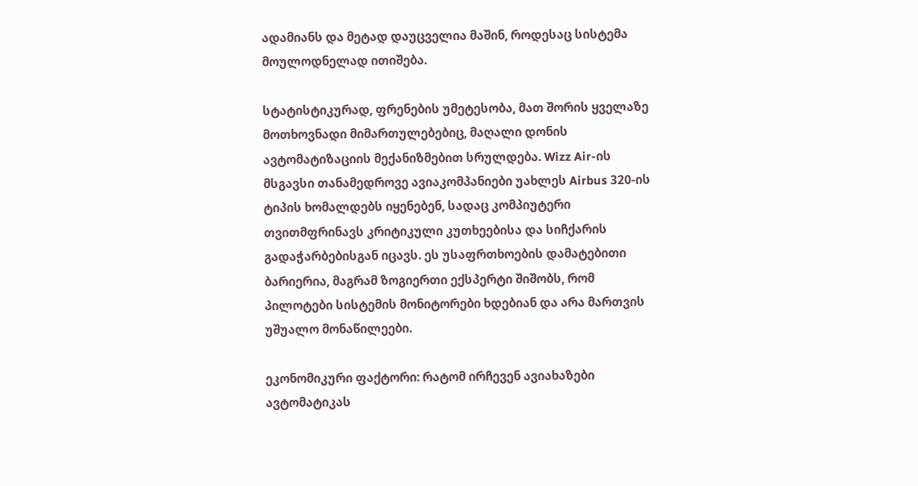ადამიანს და მეტად დაუცველია მაშინ, როდესაც სისტემა მოულოდნელად ითიშება.

სტატისტიკურად, ფრენების უმეტესობა, მათ შორის ყველაზე მოთხოვნადი მიმართულებებიც, მაღალი დონის ავტომატიზაციის მექანიზმებით სრულდება. Wizz Air-ის მსგავსი თანამედროვე ავიაკომპანიები უახლეს Airbus 320-ის ტიპის ხომალდებს იყენებენ, სადაც კომპიუტერი თვითმფრინავს კრიტიკული კუთხეებისა და სიჩქარის გადაჭარბებისგან იცავს. ეს უსაფრთხოების დამატებითი ბარიერია, მაგრამ ზოგიერთი ექსპერტი შიშობს, რომ პილოტები სისტემის მონიტორები ხდებიან და არა მართვის უშუალო მონაწილეები.

ეკონომიკური ფაქტორი: რატომ ირჩევენ ავიახაზები ავტომატიკას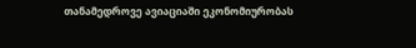თანამედროვე ავიაციაში ეკონომიურობას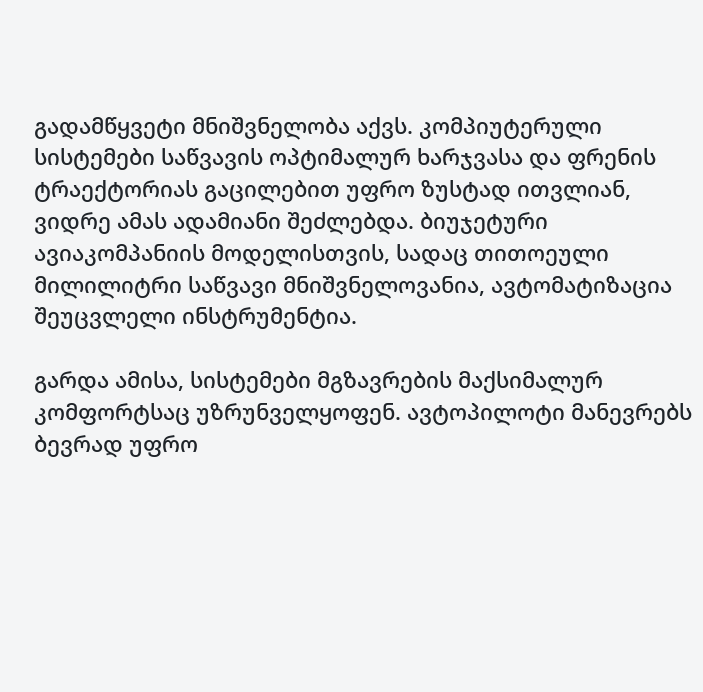გადამწყვეტი მნიშვნელობა აქვს. კომპიუტერული სისტემები საწვავის ოპტიმალურ ხარჯვასა და ფრენის ტრაექტორიას გაცილებით უფრო ზუსტად ითვლიან, ვიდრე ამას ადამიანი შეძლებდა. ბიუჯეტური ავიაკომპანიის მოდელისთვის, სადაც თითოეული მილილიტრი საწვავი მნიშვნელოვანია, ავტომატიზაცია შეუცვლელი ინსტრუმენტია.

გარდა ამისა, სისტემები მგზავრების მაქსიმალურ კომფორტსაც უზრუნველყოფენ. ავტოპილოტი მანევრებს ბევრად უფრო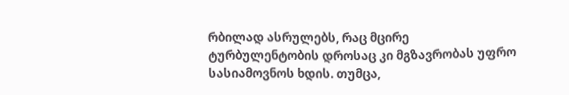რბილად ასრულებს, რაც მცირე ტურბულენტობის დროსაც კი მგზავრობას უფრო სასიამოვნოს ხდის. თუმცა,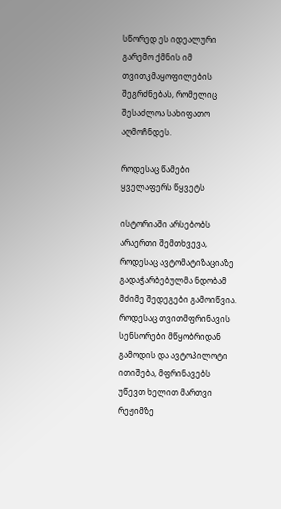სწორედ ეს იდეალური გარემო ქმნის იმ თვითკმაყოფილების შეგრძნებას, რომელიც შესაძლოა სახიფათო აღმოჩნდეს.

როდესაც წამები ყველაფერს წყვეტს

ისტორიაში არსებობს არაერთი შემთხვევა, როდესაც ავტომატიზაციაზე გადაჭარბებულმა ნდობამ მძიმე შედეგები გამოიწვია. როდესაც თვითმფრინავის სენსორები მწყობრიდან გამოდის და ავტოპილოტი ითიშება, მფრინავებს უწევთ ხელით მართვი რეჟიმზე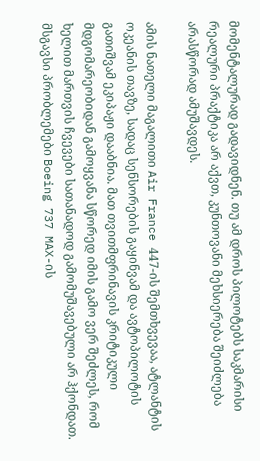მომენტალურად გადავიდნენ. თუ ამ დროს პილოტებს საკმარისი რეალური პრაქტიკა არ აქვთ, კუნთოვანი მეხსიერება შეიძლება არასწორად ამუშავდეს.

ამის ნათელი მაგალითი Air France 447-ის შემთხვევაა, ატლანტის ოკეანის თავზე, სადაც სენსორების გაყინვამ და ავტოპილოტის გათიშვამ ეკიპაჟი დააბნია. მათ თვითმფრინავის კრიტიკული მდგომარეობიდან გამოყვანა სწორედ იმის გამო ვერ შეძლეს, რომ ხელით მართვის ჩვევები სათანადოდ გამომუშავებული არ ჰქონდათ. მსგავსი პრობლემები Boeing 737 MAX-ის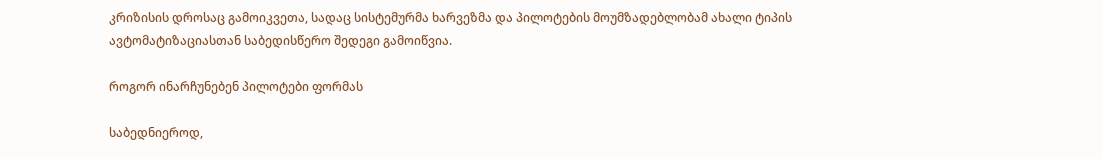კრიზისის დროსაც გამოიკვეთა, სადაც სისტემურმა ხარვეზმა და პილოტების მოუმზადებლობამ ახალი ტიპის ავტომატიზაციასთან საბედისწერო შედეგი გამოიწვია.

როგორ ინარჩუნებენ პილოტები ფორმას

საბედნიეროდ,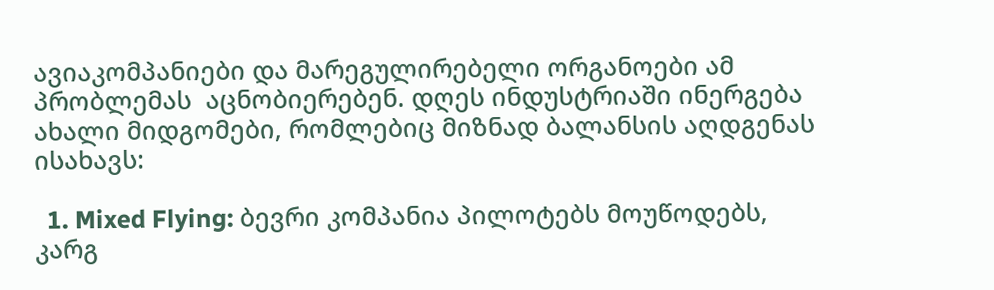ავიაკომპანიები და მარეგულირებელი ორგანოები ამ პრობლემას  აცნობიერებენ. დღეს ინდუსტრიაში ინერგება ახალი მიდგომები, რომლებიც მიზნად ბალანსის აღდგენას ისახავს:

  1. Mixed Flying: ბევრი კომპანია პილოტებს მოუწოდებს, კარგ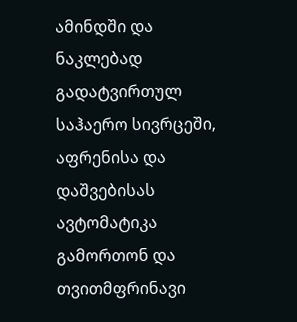ამინდში და ნაკლებად გადატვირთულ საჰაერო სივრცეში, აფრენისა და დაშვებისას ავტომატიკა გამორთონ და თვითმფრინავი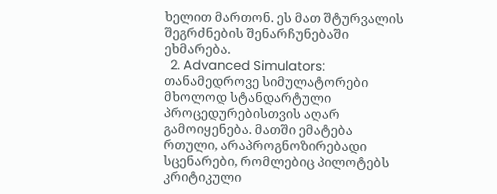ხელით მართონ. ეს მათ შტურვალის შეგრძნების შენარჩუნებაში ეხმარება.
  2. Advanced Simulators: თანამედროვე სიმულატორები მხოლოდ სტანდარტული პროცედურებისთვის აღარ გამოიყენება. მათში ემატება რთული, არაპროგნოზირებადი სცენარები, რომლებიც პილოტებს კრიტიკული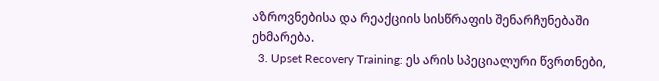აზროვნებისა და რეაქციის სისწრაფის შენარჩუნებაში ეხმარება.
  3. Upset Recovery Training: ეს არის სპეციალური წვრთნები,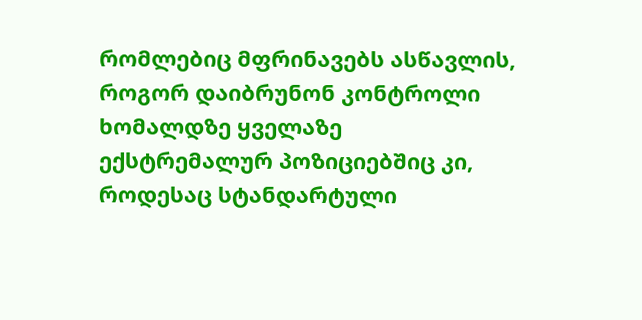რომლებიც მფრინავებს ასწავლის, როგორ დაიბრუნონ კონტროლი ხომალდზე ყველაზე ექსტრემალურ პოზიციებშიც კი, როდესაც სტანდარტული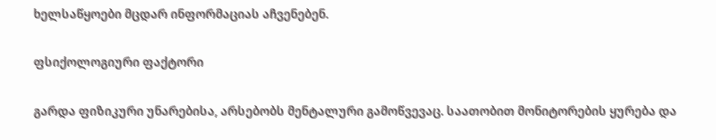ხელსაწყოები მცდარ ინფორმაციას აჩვენებენ.

ფსიქოლოგიური ფაქტორი

გარდა ფიზიკური უნარებისა, არსებობს მენტალური გამოწვევაც. საათობით მონიტორების ყურება და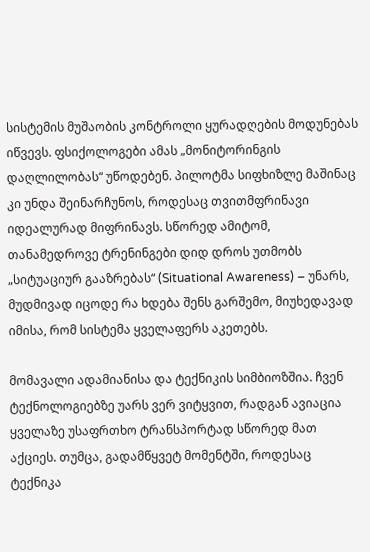სისტემის მუშაობის კონტროლი ყურადღების მოდუნებას იწვევს. ფსიქოლოგები ამას „მონიტორინგის დაღლილობას“ უწოდებენ. პილოტმა სიფხიზლე მაშინაც კი უნდა შეინარჩუნოს, როდესაც თვითმფრინავი იდეალურად მიფრინავს. სწორედ ამიტომ, თანამედროვე ტრენინგები დიდ დროს უთმობს „სიტუაციურ გააზრებას“ (Situational Awareness) – უნარს, მუდმივად იცოდე რა ხდება შენს გარშემო, მიუხედავად იმისა, რომ სისტემა ყველაფერს აკეთებს.

მომავალი ადამიანისა და ტექნიკის სიმბიოზშია. ჩვენ ტექნოლოგიებზე უარს ვერ ვიტყვით, რადგან ავიაცია ყველაზე უსაფრთხო ტრანსპორტად სწორედ მათ აქციეს. თუმცა, გადამწყვეტ მომენტში, როდესაც ტექნიკა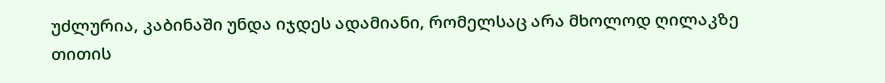უძლურია, კაბინაში უნდა იჯდეს ადამიანი, რომელსაც არა მხოლოდ ღილაკზე თითის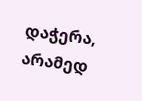დაჭერა, არამედ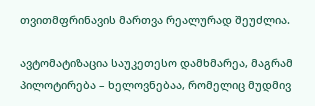თვითმფრინავის მართვა რეალურად შეუძლია.

ავტომატიზაცია საუკეთესო დამხმარეა, მაგრამ პილოტირება – ხელოვნებაა, რომელიც მუდმივ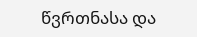წვრთნასა და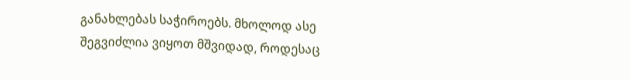განახლებას საჭიროებს. მხოლოდ ასე შეგვიძლია ვიყოთ მშვიდად, როდესაც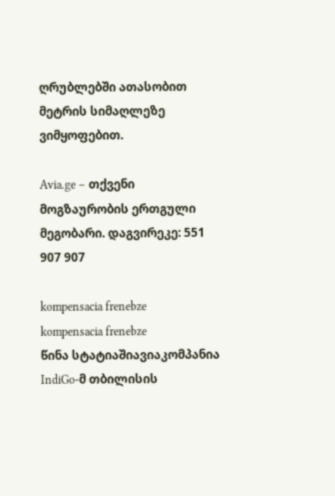ღრუბლებში ათასობით მეტრის სიმაღლეზე ვიმყოფებით.

Avia.ge – თქვენი მოგზაურობის ერთგული მეგობარი. დაგვირეკე: 551 907 907

kompensacia frenebze
kompensacia frenebze
წინა სტატიაშიავიაკომპანია IndiGo-მ თბილისის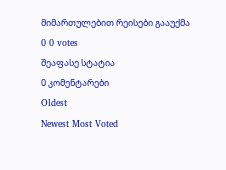მიმართულებით რეისები გააუქმა
0 0 votes
შეაფასე სტატია
0 კომენტარები
Oldest
Newest Most Voted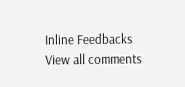Inline Feedbacks
View all comments